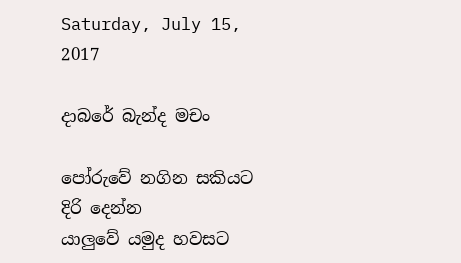Saturday, July 15, 2017

දාබරේ බැන්ද මචං

පෝරුවේ නගින සකියට දිරි දෙන්න
යාලුවේ යමුද හවසට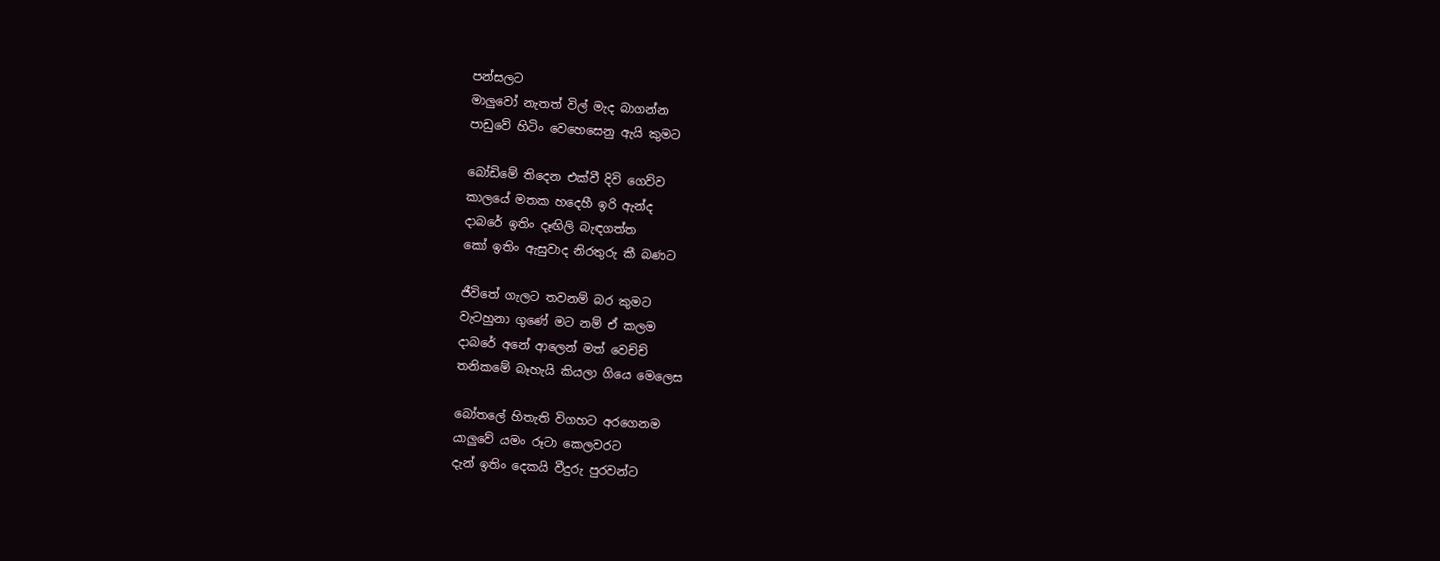පන්සලට
මාලුවෝ නැතත් විල් මැද බාගන්න
පාඩුවේ හිටිං වෙහෙසෙනු ඇයි කුමට

බෝඩිමේ තිදෙන එක්වී දිවි ගෙව්ව
කාලයේ මතක හදෙහී ඉරි ඇන්ද
දාබරේ ඉතිං දෑඟිලි බැඳගත්ත
කෝ ඉතිං ඇසුවාද නිරතුරු කී බණට

ජීවිතේ ගැලට තවනම් බර කුමට
වැටහුනා ගුණේ මට නම් ඒ කලම
දාබරේ අනේ ආලෙන් මත් වෙච්ච්
තනිකමේ බෑහැයි කියලා ගියෙ මෙලෙස

බෝතලේ හිතැති විගහට අරගෙනම
යාලුවේ යමං රූටා කෙලවරට
දැන් ඉතිං දෙකයි වීදුරු පුරවන්ට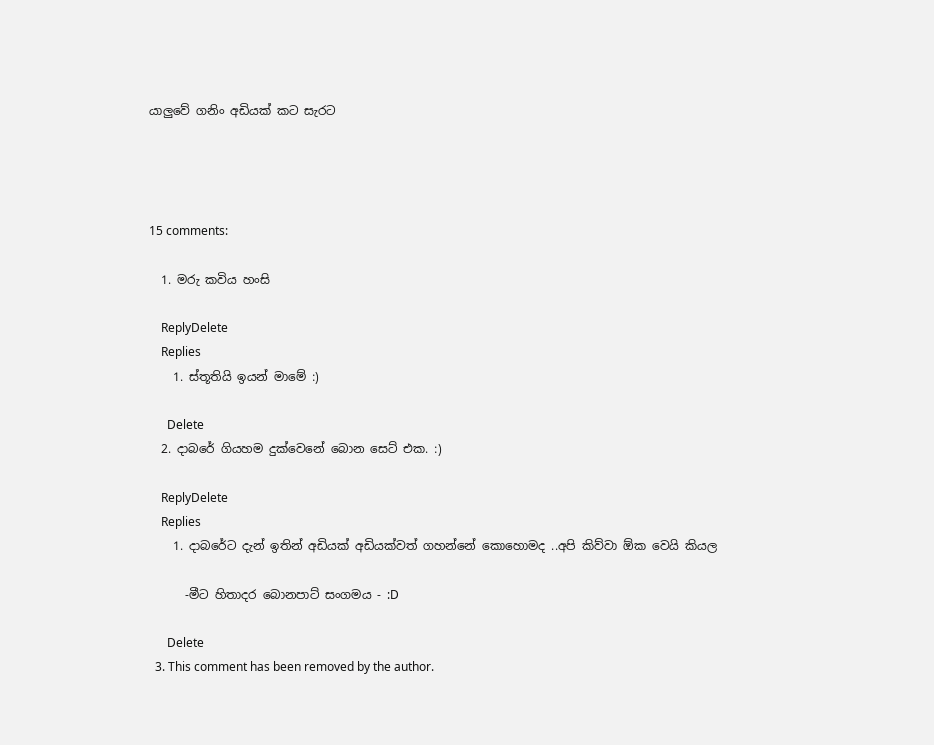යාලුවේ ගනිං අඩියක් කට සැරට




15 comments:

  1. මරු කවිය හංසි

    ReplyDelete
    Replies
    1. ස්තූතියි ඉයන් මාමේ :)

      Delete
  2. දාබරේ ගියහම දුක්වෙනේ බොන සෙට් එක. :)

    ReplyDelete
    Replies
    1. දාබරේට දැන් ඉතින් අඩියක් අඩියක්වත් ගහන්නේ කොහොමද ..අපි කිව්වා ඕක වෙයි කියල

      -මීට හිතාදර බොනපාට් සංගමය - :D

      Delete
  3. This comment has been removed by the author.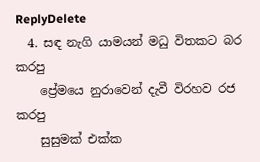ReplyDelete
  4. සඳ නැගි යාමයන් මධු විතකට බර කරපු
    ප්‍රේමයෙ නුරාවෙන් දැවී විරහව රජ කරපු
    සුසුමක් එක්ක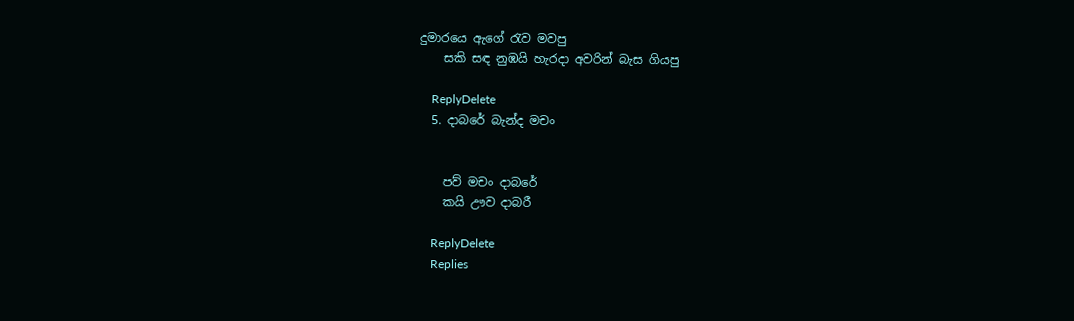දුමාරයෙ ඇගේ රැව මවපු
    සකි සඳ නුඹයි හැරදා අවරින් බැස ගියපු

    ReplyDelete
  5. දාබරේ බැන්ද මචං


    පව් මචං දාබරේ
    කයි ඌව දාබරී

    ReplyDelete
    Replies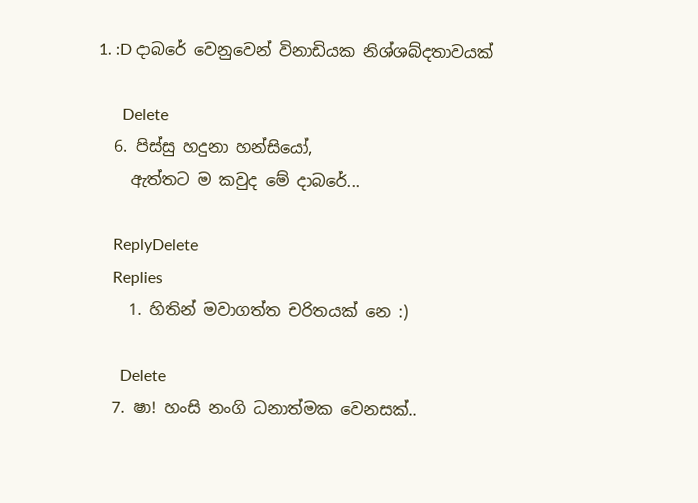1. :D දාබරේ වෙනුවෙන් විනාඩියක නිශ්ශබ්දතාවයක්

      Delete
  6. පිස්සු හදුනා හන්සියෝ,
    ඇත්තට ම කවුද මේ දාබරේ...

    ReplyDelete
    Replies
    1. හිතින් මවාගත්ත චරිතයක් නෙ :)

      Delete
  7. ෂා! හංසි නංගි ධනාත්මක වෙනසක්..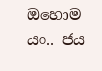ඔහොම යං.. ජය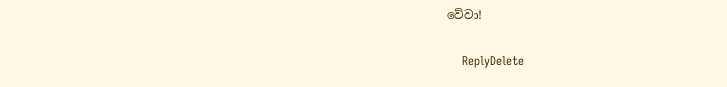වේවා!

    ReplyDelete